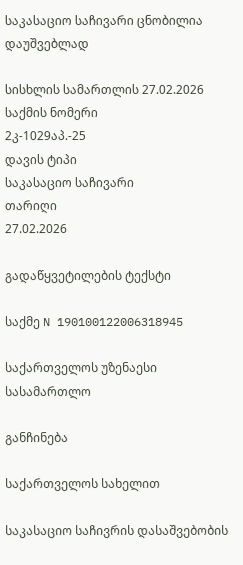საკასაციო საჩივარი ცნობილია დაუშვებლად

სისხლის სამართლის 27.02.2026
საქმის ნომერი
2კ-1029აპ.-25
დავის ტიპი
საკასაციო საჩივარი
თარიღი
27.02.2026

გადაწყვეტილების ტექსტი

საქმე N 190100122006318945

საქართველოს უზენაესი სასამართლო

განჩინება

საქართველოს სახელით

საკასაციო საჩივრის დასაშვებობის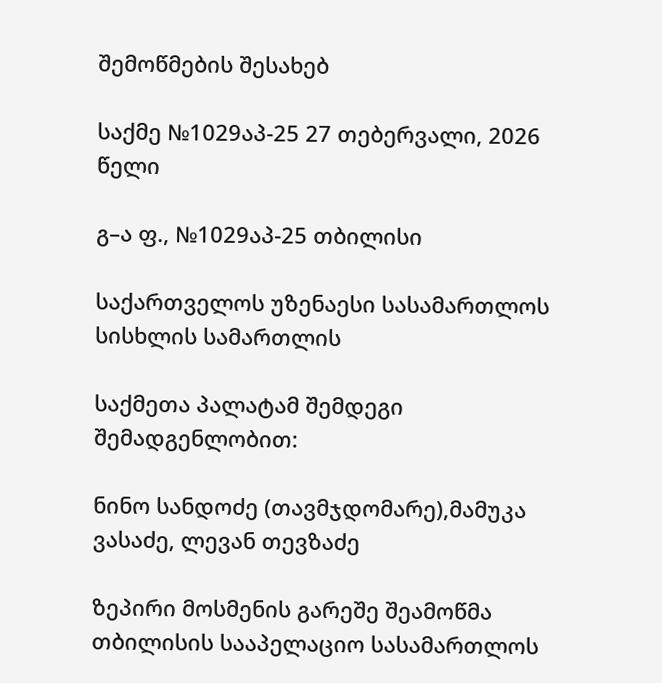შემოწმების შესახებ

საქმე №1029აპ-25 27 თებერვალი, 2026 წელი

გ–ა ფ., №1029აპ-25 თბილისი

საქართველოს უზენაესი სასამართლოს სისხლის სამართლის

საქმეთა პალატამ შემდეგი შემადგენლობით:

ნინო სანდოძე (თავმჯდომარე),მამუკა ვასაძე, ლევან თევზაძე

ზეპირი მოსმენის გარეშე შეამოწმა თბილისის სააპელაციო სასამართლოს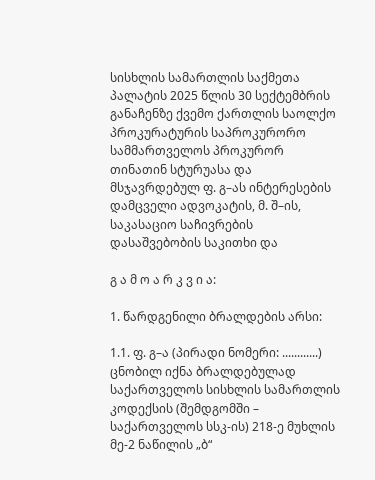სისხლის სამართლის საქმეთა პალატის 2025 წლის 30 სექტემბრის განაჩენზე ქვემო ქართლის საოლქო პროკურატურის საპროკურორო სამმართველოს პროკურორ თინათინ სტურუასა და მსჯავრდებულ ფ. გ–ას ინტერესების დამცველი ადვოკატის, მ. შ–ის, საკასაციო საჩივრების დასაშვებობის საკითხი და

გ ა მ ო ა რ კ ვ ი ა:

1. წარდგენილი ბრალდების არსი:

1.1. ფ. გ–ა (პირადი ნომერი: ............) ცნობილ იქნა ბრალდებულად საქართველოს სისხლის სამართლის კოდექსის (შემდგომში – საქართველოს სსკ-ის) 218-ე მუხლის მე-2 ნაწილის „ბ“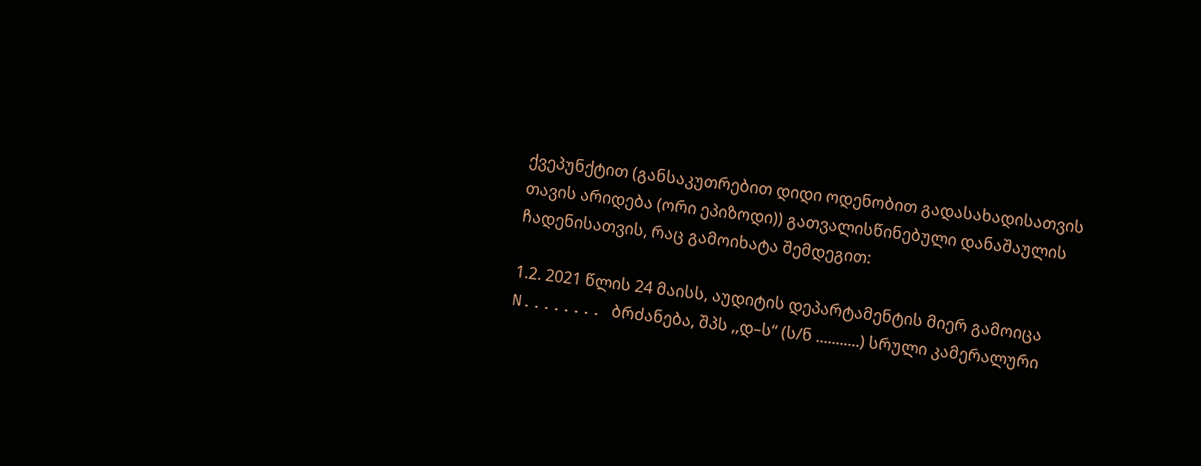ქვეპუნქტით (განსაკუთრებით დიდი ოდენობით გადასახადისათვის თავის არიდება (ორი ეპიზოდი)) გათვალისწინებული დანაშაულის ჩადენისათვის, რაც გამოიხატა შემდეგით:

1.2. 2021 წლის 24 მაისს, აუდიტის დეპარტამენტის მიერ გამოიცა N........ ბრძანება, შპს ,,დ–ს“ (ს/ნ ...........) სრული კამერალური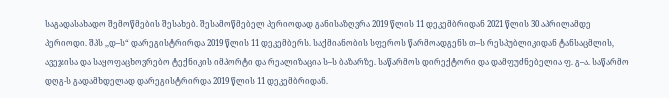საგადასახადო შემოწმების შესახებ. შესამოწმებელ პერიოდად განისაზღვრა 2019 წლის 11 დეკემბრიდან 2021 წლის 30 აპრილამდე პერიოდი. შპს ,,დ–ს“ დარეგისტრირდა 2019 წლის 11 დეკემბერს. საქმიანობის სფეროს წარმოადგენს თ–ს რესპუბლიკიდან ტანსაცმლის, ავეჯისა და საყოფაცხოვრებო ტექნიკის იმპორტი და რეალიზაცია ს–ს ბაზარზე. საწარმოს დირექტორი და დამფუძნებელია ფ. გ–ა. საწარმო დღგ-ს გადამხდელად დარეგისტრირდა 2019 წლის 11 დეკემბრიდან.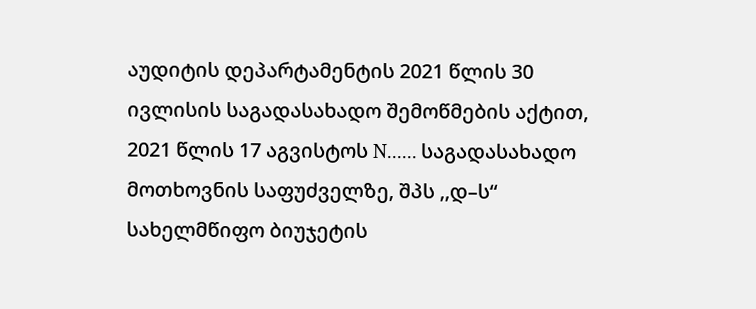აუდიტის დეპარტამენტის 2021 წლის 30 ივლისის საგადასახადო შემოწმების აქტით, 2021 წლის 17 აგვისტოს N...... საგადასახადო მოთხოვნის საფუძველზე, შპს ,,დ–ს“ სახელმწიფო ბიუჯეტის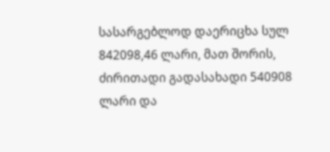სასარგებლოდ დაერიცხა სულ 842098,46 ლარი, მათ შორის, ძირითადი გადასახადი 540908 ლარი და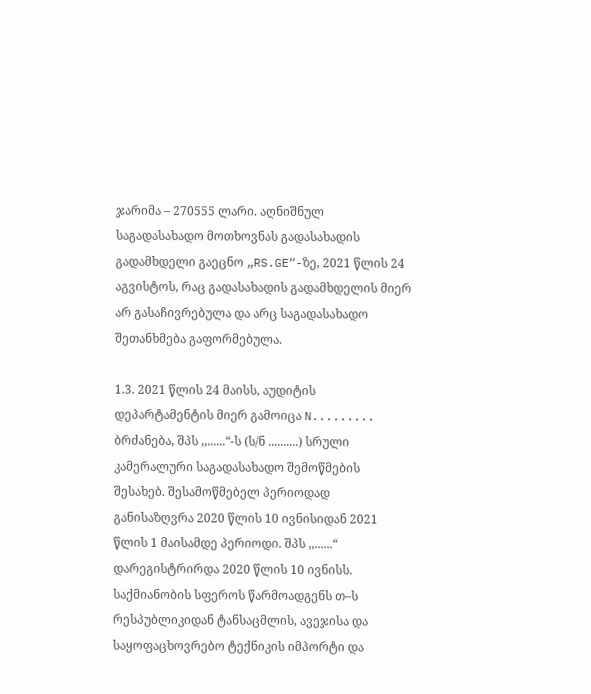ჯარიმა – 270555 ლარი. აღნიშნულ საგადასახადო მოთხოვნას გადასახადის გადამხდელი გაეცნო „RS.GE“-ზე, 2021 წლის 24 აგვისტოს, რაც გადასახადის გადამხდელის მიერ არ გასაჩივრებულა და არც საგადასახადო შეთანხმება გაფორმებულა.

1.3. 2021 წლის 24 მაისს, აუდიტის დეპარტამენტის მიერ გამოიცა N......... ბრძანება, შპს ,,......“-ს (ს/ნ ..........) სრული კამერალური საგადასახადო შემოწმების შესახებ. შესამოწმებელ პერიოდად განისაზღვრა 2020 წლის 10 ივნისიდან 2021 წლის 1 მაისამდე პერიოდი. შპს ,,......“ დარეგისტრირდა 2020 წლის 10 ივნისს. საქმიანობის სფეროს წარმოადგენს თ–ს რესპუბლიკიდან ტანსაცმლის, ავეჯისა და საყოფაცხოვრებო ტექნიკის იმპორტი და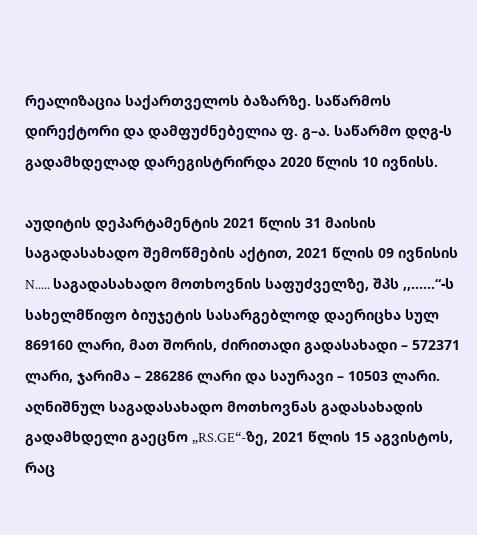რეალიზაცია საქართველოს ბაზარზე. საწარმოს დირექტორი და დამფუძნებელია ფ. გ–ა. საწარმო დღგ-ს გადამხდელად დარეგისტრირდა 2020 წლის 10 ივნისს.

აუდიტის დეპარტამენტის 2021 წლის 31 მაისის საგადასახადო შემოწმების აქტით, 2021 წლის 09 ივნისის N..... საგადასახადო მოთხოვნის საფუძველზე, შპს ,,......“-ს სახელმწიფო ბიუჯეტის სასარგებლოდ დაერიცხა სულ 869160 ლარი, მათ შორის, ძირითადი გადასახადი – 572371 ლარი, ჯარიმა – 286286 ლარი და საურავი – 10503 ლარი. აღნიშნულ საგადასახადო მოთხოვნას გადასახადის გადამხდელი გაეცნო „RS.GE“-ზე, 2021 წლის 15 აგვისტოს, რაც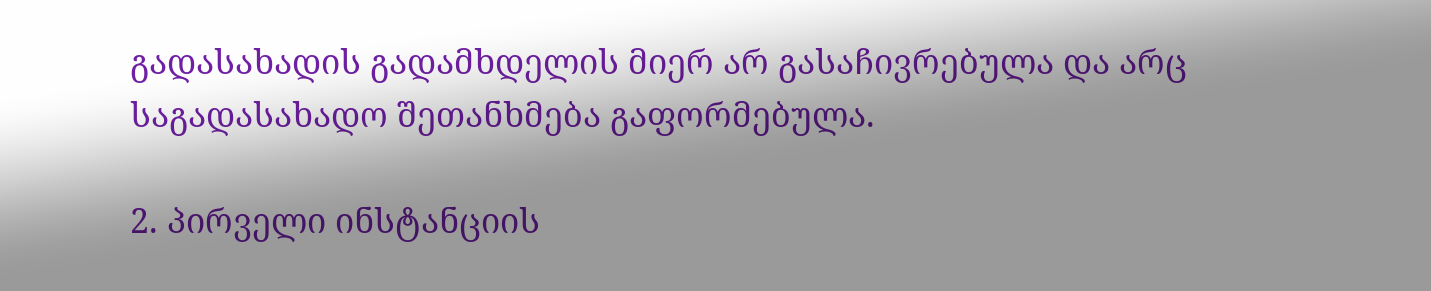გადასახადის გადამხდელის მიერ არ გასაჩივრებულა და არც საგადასახადო შეთანხმება გაფორმებულა.

2. პირველი ინსტანციის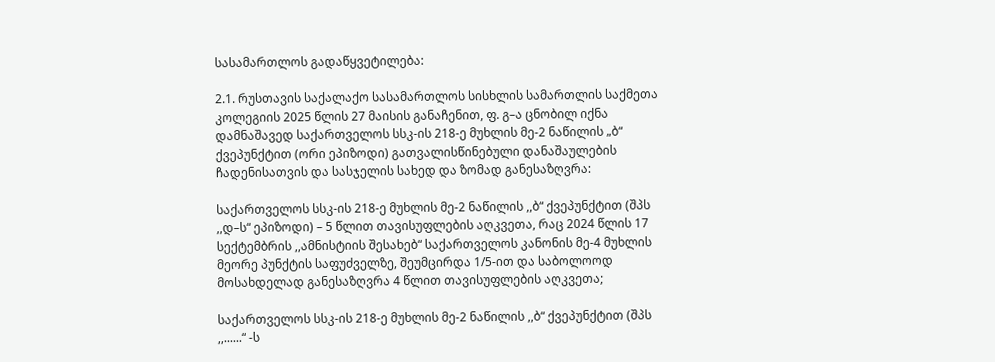სასამართლოს გადაწყვეტილება:

2.1. რუსთავის საქალაქო სასამართლოს სისხლის სამართლის საქმეთა კოლეგიის 2025 წლის 27 მაისის განაჩენით, ფ. გ–ა ცნობილ იქნა დამნაშავედ საქართველოს სსკ-ის 218-ე მუხლის მე-2 ნაწილის „ბ“ ქვეპუნქტით (ორი ეპიზოდი) გათვალისწინებული დანაშაულების ჩადენისათვის და სასჯელის სახედ და ზომად განესაზღვრა:

საქართველოს სსკ-ის 218-ე მუხლის მე-2 ნაწილის ,,ბ“ ქვეპუნქტით (შპს ,,დ–ს“ ეპიზოდი) – 5 წლით თავისუფლების აღკვეთა, რაც 2024 წლის 17 სექტემბრის ,,ამნისტიის შესახებ“ საქართველოს კანონის მე-4 მუხლის მეორე პუნქტის საფუძველზე, შეუმცირდა 1/5-ით და საბოლოოდ მოსახდელად განესაზღვრა 4 წლით თავისუფლების აღკვეთა;

საქართველოს სსკ-ის 218-ე მუხლის მე-2 ნაწილის ,,ბ“ ქვეპუნქტით (შპს ,,......“ -ს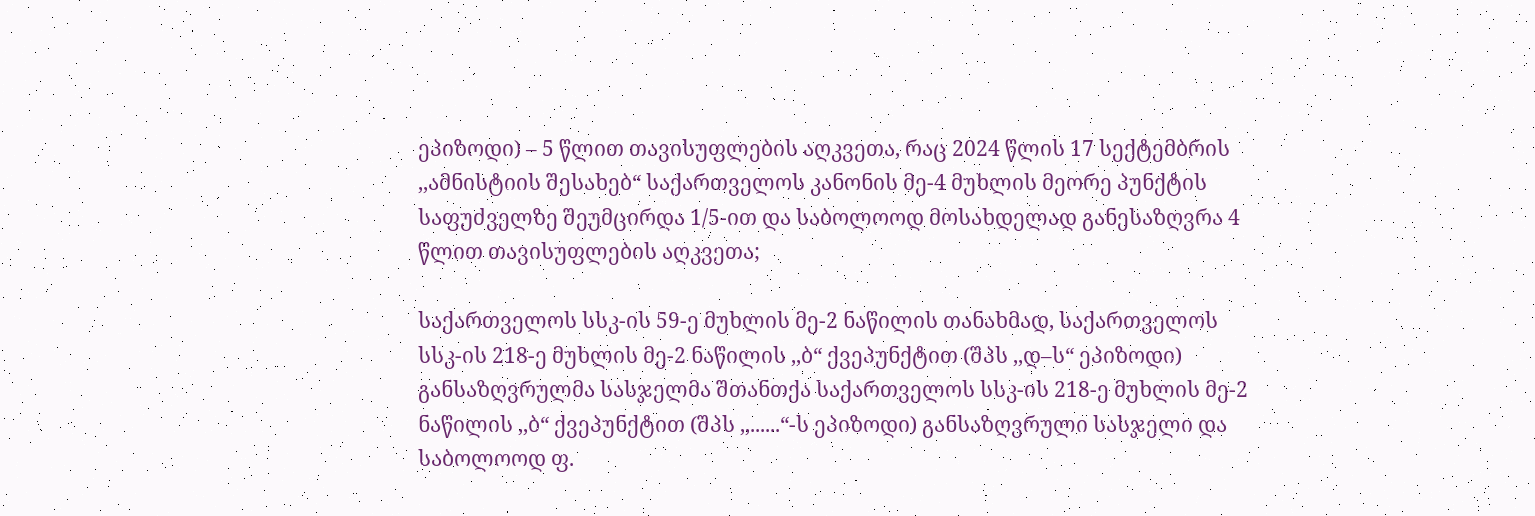ეპიზოდი) – 5 წლით თავისუფლების აღკვეთა, რაც 2024 წლის 17 სექტემბრის ,,ამნისტიის შესახებ“ საქართველოს კანონის მე-4 მუხლის მეორე პუნქტის საფუძველზე შეუმცირდა 1/5-ით და საბოლოოდ მოსახდელად განესაზღვრა 4 წლით თავისუფლების აღკვეთა;

საქართველოს სსკ-ის 59-ე მუხლის მე-2 ნაწილის თანახმად, საქართველოს სსკ-ის 218-ე მუხლის მე-2 ნაწილის ,,ბ“ ქვეპუნქტით (შპს ,,დ–ს“ ეპიზოდი) განსაზღვრულმა სასჯელმა შთანთქა საქართველოს სსკ-ის 218-ე მუხლის მე-2 ნაწილის ,,ბ“ ქვეპუნქტით (შპს ,,......“-ს ეპიზოდი) განსაზღვრული სასჯელი და საბოლოოდ ფ.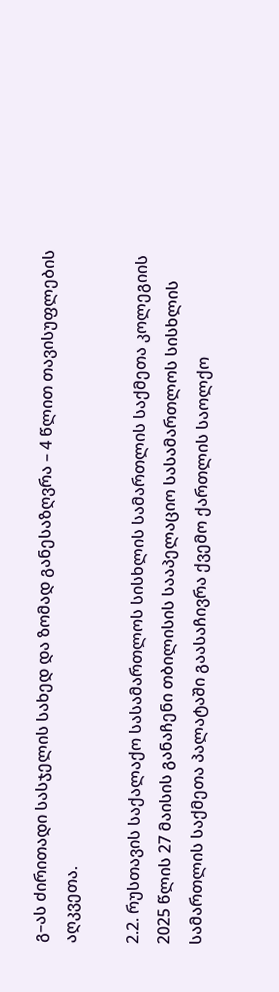გ–ას ძირითადი სასჯელის სახედ და ზომად განესაზღვრა – 4 წლით თავისუფლების აღკვეთა.

2.2. რუსთავის საქალაქო სასამართლოს სისხლის სამართლის საქმეთა კოლეგიის 2025 წლის 27 მაისის განაჩენი თბილისის სააპელაციო სასამართლოს სისხლის სამართლის საქმეთა პალატაში გაასაჩივრა ქვემო ქართლის საოლქო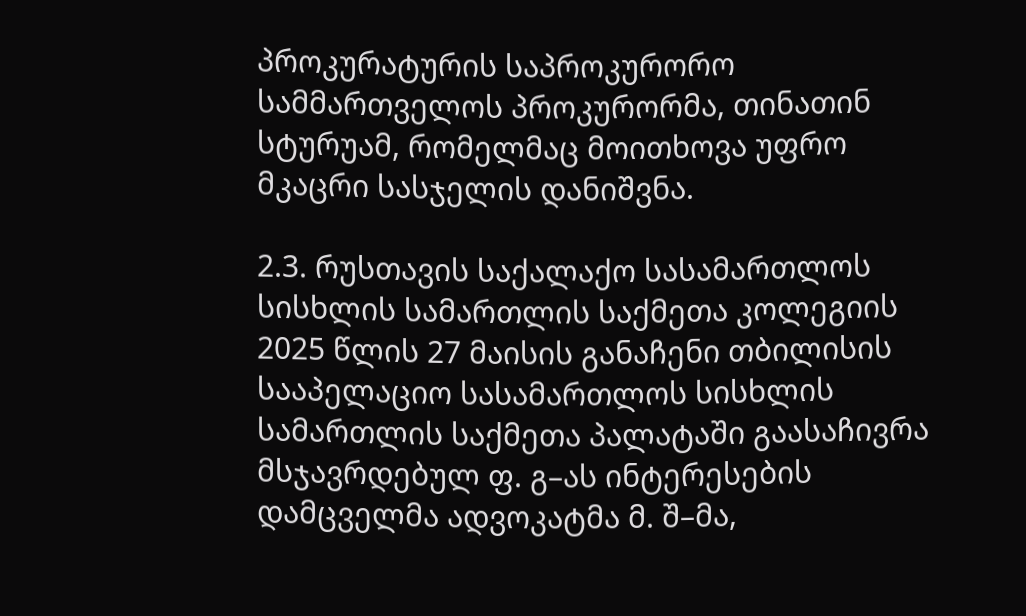პროკურატურის საპროკურორო სამმართველოს პროკურორმა, თინათინ სტურუამ, რომელმაც მოითხოვა უფრო მკაცრი სასჯელის დანიშვნა.

2.3. რუსთავის საქალაქო სასამართლოს სისხლის სამართლის საქმეთა კოლეგიის 2025 წლის 27 მაისის განაჩენი თბილისის სააპელაციო სასამართლოს სისხლის სამართლის საქმეთა პალატაში გაასაჩივრა მსჯავრდებულ ფ. გ–ას ინტერესების დამცველმა ადვოკატმა მ. შ–მა,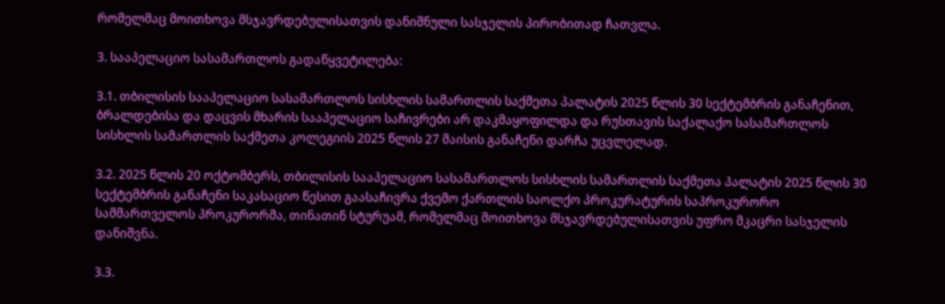რომელმაც მოითხოვა მსჯავრდებულისათვის დანიშნული სასჯელის პირობითად ჩათვლა.

3. სააპელაციო სასამართლოს გადაწყვეტილება:

3.1. თბილისის სააპელაციო სასამართლოს სისხლის სამართლის საქმეთა პალატის 2025 წლის 30 სექტემბრის განაჩენით, ბრალდებისა და დაცვის მხარის სააპელაციო საჩივრები არ დაკმაყოფილდა და რუსთავის საქალაქო სასამართლოს სისხლის სამართლის საქმეთა კოლეგიის 2025 წლის 27 მაისის განაჩენი დარჩა უცვლელად.

3.2. 2025 წლის 20 ოქტომბერს, თბილისის სააპელაციო სასამართლოს სისხლის სამართლის საქმეთა პალატის 2025 წლის 30 სექტემბრის განაჩენი საკასაციო წესით გაასაჩივრა ქვემო ქართლის საოლქო პროკურატურის საპროკურორო სამმართველოს პროკურორმა, თინათინ სტურუამ, რომელმაც მოითხოვა მსჯავრდებულისათვის უფრო მკაცრი სასჯელის დანიშვნა.

3.3.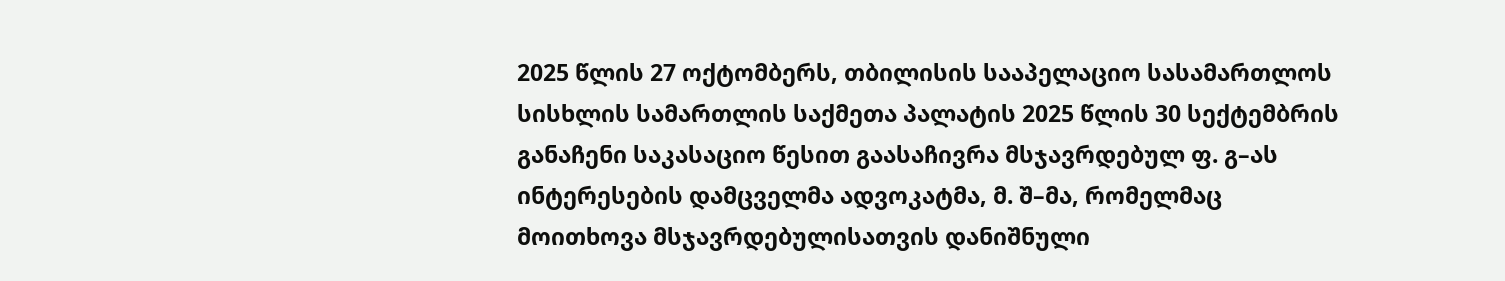2025 წლის 27 ოქტომბერს, თბილისის სააპელაციო სასამართლოს სისხლის სამართლის საქმეთა პალატის 2025 წლის 30 სექტემბრის განაჩენი საკასაციო წესით გაასაჩივრა მსჯავრდებულ ფ. გ–ას ინტერესების დამცველმა ადვოკატმა, მ. შ–მა, რომელმაც მოითხოვა მსჯავრდებულისათვის დანიშნული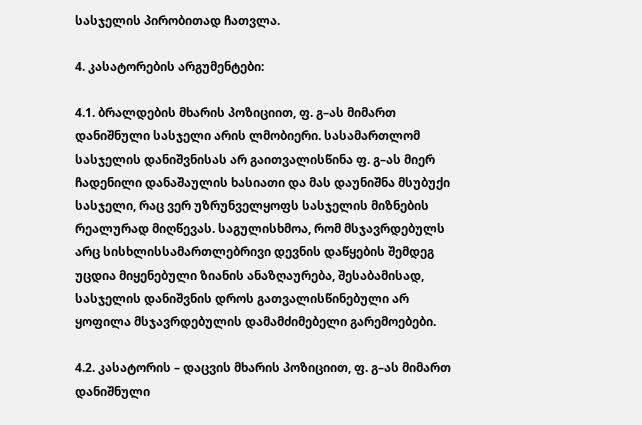სასჯელის პირობითად ჩათვლა.

4. კასატორების არგუმენტები:

4.1. ბრალდების მხარის პოზიციით, ფ. გ–ას მიმართ დანიშნული სასჯელი არის ლმობიერი. სასამართლომ სასჯელის დანიშვნისას არ გაითვალისწინა ფ. გ–ას მიერ ჩადენილი დანაშაულის ხასიათი და მას დაუნიშნა მსუბუქი სასჯელი, რაც ვერ უზრუნველყოფს სასჯელის მიზნების რეალურად მიღწევას. საგულისხმოა, რომ მსჯავრდებულს არც სისხლისსამართლებრივი დევნის დაწყების შემდეგ უცდია მიყენებული ზიანის ანაზღაურება, შესაბამისად, სასჯელის დანიშვნის დროს გათვალისწინებული არ ყოფილა მსჯავრდებულის დამამძიმებელი გარემოებები.

4.2. კასატორის – დაცვის მხარის პოზიციით, ფ. გ–ას მიმართ დანიშნული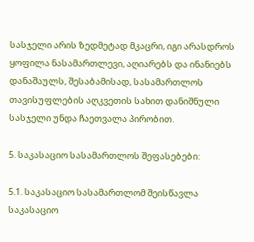სასჯელი არის ზედმეტად მკაცრი, იგი არასდროს ყოფილა ნასამართლევი, აღიარებს და ინანიებს დანაშაულს, შესაბამისად, სასამართლოს თავისუფლების აღკვეთის სახით დანიშნული სასჯელი უნდა ჩაეთვალა პირობით.

5. საკასაციო სასამართლოს შეფასებები:

5.1. საკასაციო სასამართლომ შეისწავლა საკასაციო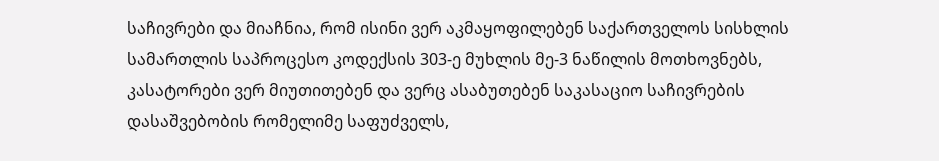საჩივრები და მიაჩნია, რომ ისინი ვერ აკმაყოფილებენ საქართველოს სისხლის სამართლის საპროცესო კოდექსის 303-ე მუხლის მე-3 ნაწილის მოთხოვნებს, კასატორები ვერ მიუთითებენ და ვერც ასაბუთებენ საკასაციო საჩივრების დასაშვებობის რომელიმე საფუძველს,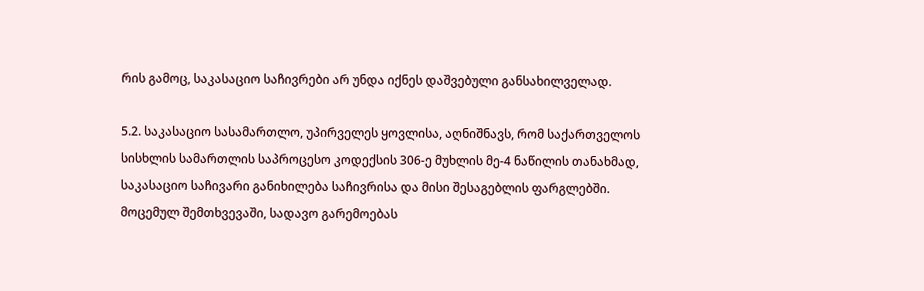რის გამოც, საკასაციო საჩივრები არ უნდა იქნეს დაშვებული განსახილველად.

5.2. საკასაციო სასამართლო, უპირველეს ყოვლისა, აღნიშნავს, რომ საქართველოს სისხლის სამართლის საპროცესო კოდექსის 306-ე მუხლის მე-4 ნაწილის თანახმად, საკასაციო საჩივარი განიხილება საჩივრისა და მისი შესაგებლის ფარგლებში. მოცემულ შემთხვევაში, სადავო გარემოებას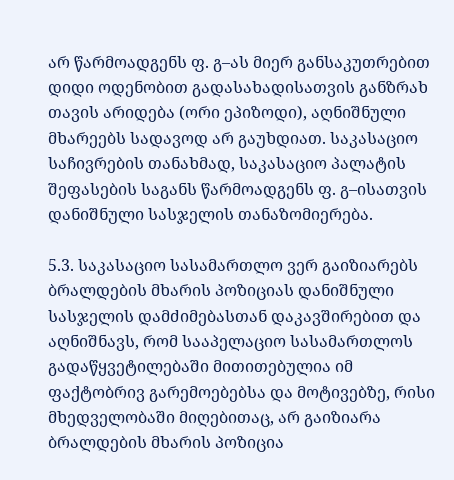არ წარმოადგენს ფ. გ–ას მიერ განსაკუთრებით დიდი ოდენობით გადასახადისათვის განზრახ თავის არიდება (ორი ეპიზოდი), აღნიშნული მხარეებს სადავოდ არ გაუხდიათ. საკასაციო საჩივრების თანახმად, საკასაციო პალატის შეფასების საგანს წარმოადგენს ფ. გ–ისათვის დანიშნული სასჯელის თანაზომიერება.

5.3. საკასაციო სასამართლო ვერ გაიზიარებს ბრალდების მხარის პოზიციას დანიშნული სასჯელის დამძიმებასთან დაკავშირებით და აღნიშნავს, რომ სააპელაციო სასამართლოს გადაწყვეტილებაში მითითებულია იმ ფაქტობრივ გარემოებებსა და მოტივებზე, რისი მხედველობაში მიღებითაც, არ გაიზიარა ბრალდების მხარის პოზიცია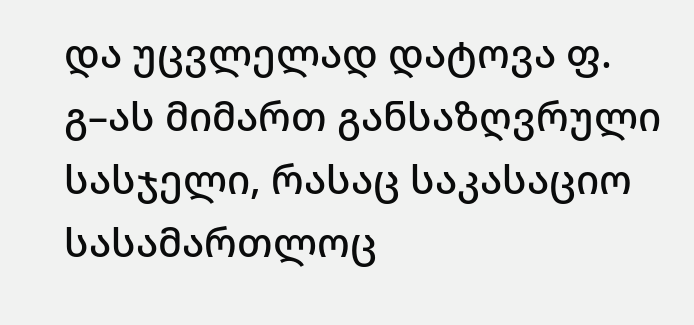და უცვლელად დატოვა ფ. გ–ას მიმართ განსაზღვრული სასჯელი, რასაც საკასაციო სასამართლოც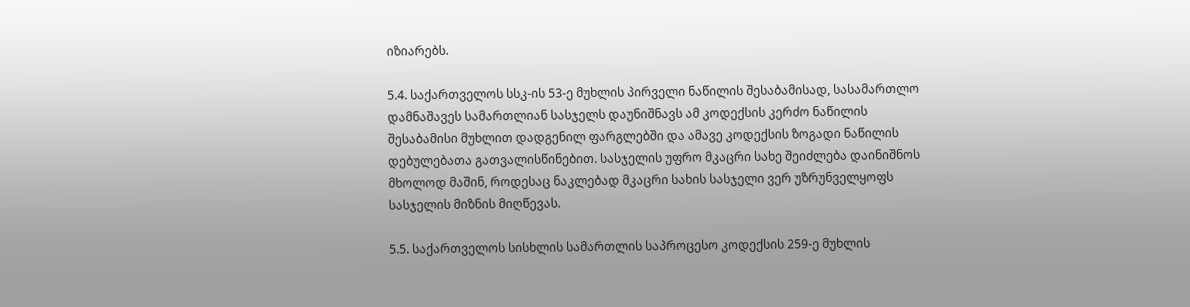იზიარებს.

5.4. საქართველოს სსკ-ის 53-ე მუხლის პირველი ნაწილის შესაბამისად, სასამართლო დამნაშავეს სამართლიან სასჯელს დაუნიშნავს ამ კოდექსის კერძო ნაწილის შესაბამისი მუხლით დადგენილ ფარგლებში და ამავე კოდექსის ზოგადი ნაწილის დებულებათა გათვალისწინებით. სასჯელის უფრო მკაცრი სახე შეიძლება დაინიშნოს მხოლოდ მაშინ, როდესაც ნაკლებად მკაცრი სახის სასჯელი ვერ უზრუნველყოფს სასჯელის მიზნის მიღწევას.

5.5. საქართველოს სისხლის სამართლის საპროცესო კოდექსის 259-ე მუხლის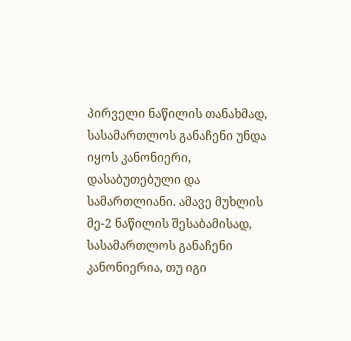პირველი ნაწილის თანახმად, სასამართლოს განაჩენი უნდა იყოს კანონიერი, დასაბუთებული და სამართლიანი. ამავე მუხლის მე-2 ნაწილის შესაბამისად, სასამართლოს განაჩენი კანონიერია, თუ იგი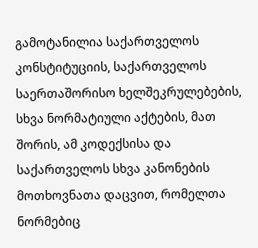გამოტანილია საქართველოს კონსტიტუციის, საქართველოს საერთაშორისო ხელშეკრულებების, სხვა ნორმატიული აქტების, მათ შორის, ამ კოდექსისა და საქართველოს სხვა კანონების მოთხოვნათა დაცვით, რომელთა ნორმებიც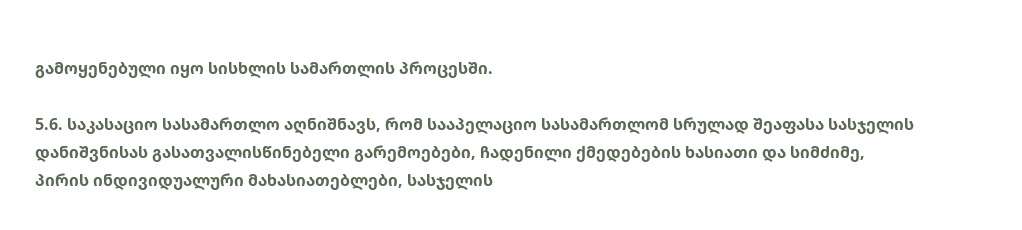გამოყენებული იყო სისხლის სამართლის პროცესში.

5.6. საკასაციო სასამართლო აღნიშნავს, რომ სააპელაციო სასამართლომ სრულად შეაფასა სასჯელის დანიშვნისას გასათვალისწინებელი გარემოებები, ჩადენილი ქმედებების ხასიათი და სიმძიმე, პირის ინდივიდუალური მახასიათებლები, სასჯელის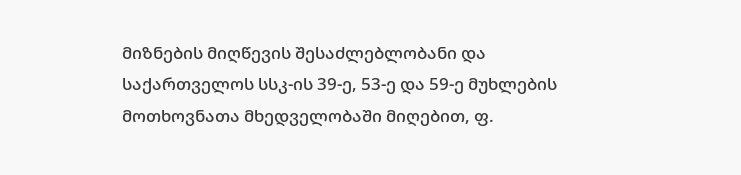მიზნების მიღწევის შესაძლებლობანი და საქართველოს სსკ-ის 39-ე, 53-ე და 59-ე მუხლების მოთხოვნათა მხედველობაში მიღებით, ფ.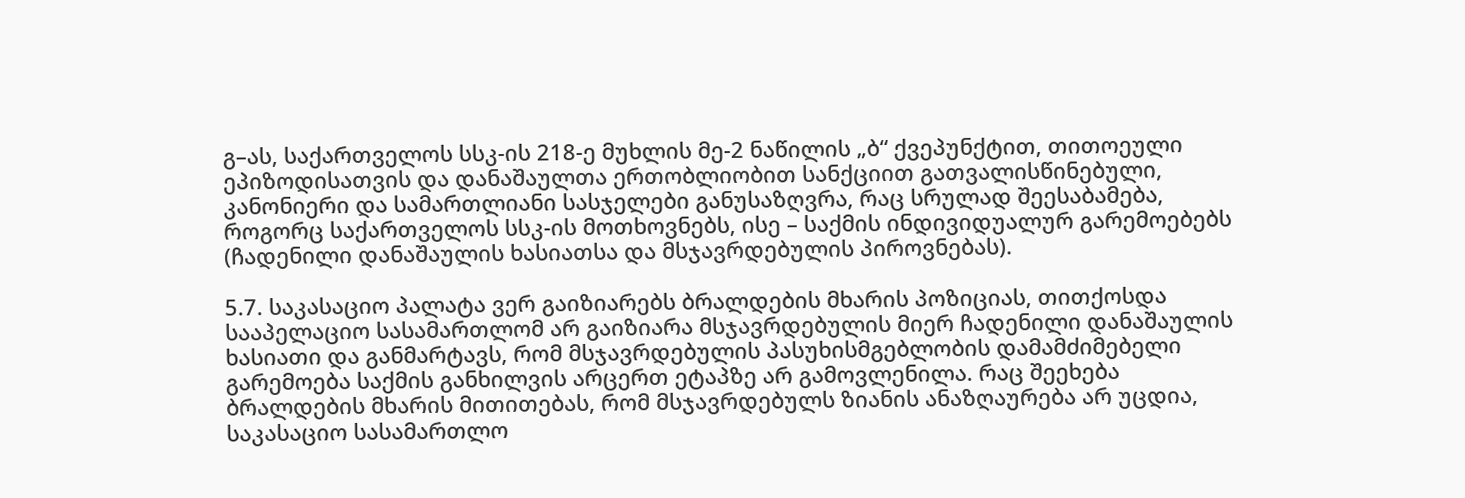გ–ას, საქართველოს სსკ-ის 218-ე მუხლის მე-2 ნაწილის „ბ“ ქვეპუნქტით, თითოეული ეპიზოდისათვის და დანაშაულთა ერთობლიობით სანქციით გათვალისწინებული, კანონიერი და სამართლიანი სასჯელები განუსაზღვრა, რაც სრულად შეესაბამება, როგორც საქართველოს სსკ-ის მოთხოვნებს, ისე – საქმის ინდივიდუალურ გარემოებებს (ჩადენილი დანაშაულის ხასიათსა და მსჯავრდებულის პიროვნებას).

5.7. საკასაციო პალატა ვერ გაიზიარებს ბრალდების მხარის პოზიციას, თითქოსდა სააპელაციო სასამართლომ არ გაიზიარა მსჯავრდებულის მიერ ჩადენილი დანაშაულის ხასიათი და განმარტავს, რომ მსჯავრდებულის პასუხისმგებლობის დამამძიმებელი გარემოება საქმის განხილვის არცერთ ეტაპზე არ გამოვლენილა. რაც შეეხება ბრალდების მხარის მითითებას, რომ მსჯავრდებულს ზიანის ანაზღაურება არ უცდია, საკასაციო სასამართლო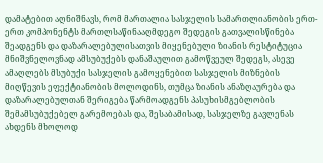დამატებით აღნიშნავს, რომ მართალია სასჯელის სამართლიანობის ერთ-ერთ კომპონენტს მართლსაწინააღმდეგო შედეგის გათვალისწინება შეადგენს და დაზარალებულისათვის მიყენებული ზიანის რესტიტუცია მნიშვნელოვნად ამსუბუქებს დანაშაულით გამოწვეულ შედეგს, ასევე ამაღლებს მსუბუქი სასჯელის გამოყენებით სასჯელის მიზნების მიღწევის ეფექტიანობის მოლოდინს, თუმცა ზიანის ანაზღაურება და დაზარალებულთან შერიგება წარმოადგენს პასუხისმგებლობის შემამსუბუქებელ გარემოებას და, შესაბამისად, სასჯელზე გავლენას ახდენს მხოლოდ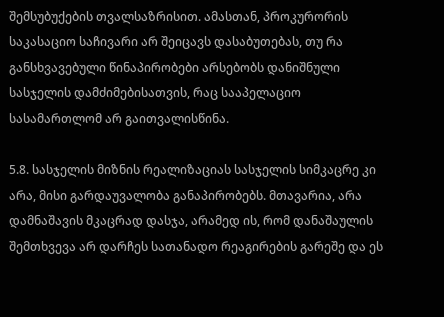შემსუბუქების თვალსაზრისით. ამასთან, პროკურორის საკასაციო საჩივარი არ შეიცავს დასაბუთებას, თუ რა განსხვავებული წინაპირობები არსებობს დანიშნული სასჯელის დამძიმებისათვის, რაც სააპელაციო სასამართლომ არ გაითვალისწინა.

5.8. სასჯელის მიზნის რეალიზაციას სასჯელის სიმკაცრე კი არა, მისი გარდაუვალობა განაპირობებს. მთავარია, არა დამნაშავის მკაცრად დასჯა, არამედ ის, რომ დანაშაულის შემთხვევა არ დარჩეს სათანადო რეაგირების გარეშე და ეს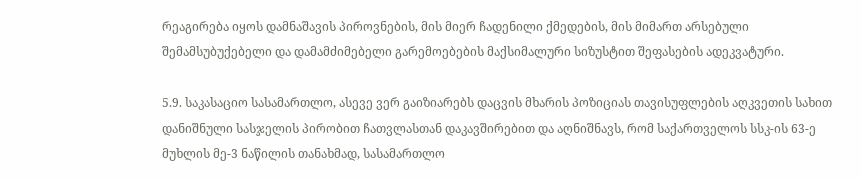რეაგირება იყოს დამნაშავის პიროვნების, მის მიერ ჩადენილი ქმედების, მის მიმართ არსებული შემამსუბუქებელი და დამამძიმებელი გარემოებების მაქსიმალური სიზუსტით შეფასების ადეკვატური.

5.9. საკასაციო სასამართლო, ასევე ვერ გაიზიარებს დაცვის მხარის პოზიციას თავისუფლების აღკვეთის სახით დანიშნული სასჯელის პირობით ჩათვლასთან დაკავშირებით და აღნიშნავს, რომ საქართველოს სსკ-ის 63-ე მუხლის მე-3 ნაწილის თანახმად, სასამართლო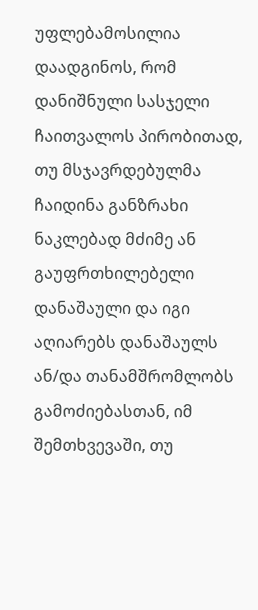უფლებამოსილია დაადგინოს, რომ დანიშნული სასჯელი ჩაითვალოს პირობითად, თუ მსჯავრდებულმა ჩაიდინა განზრახი ნაკლებად მძიმე ან გაუფრთხილებელი დანაშაული და იგი აღიარებს დანაშაულს ან/და თანამშრომლობს გამოძიებასთან, იმ შემთხვევაში, თუ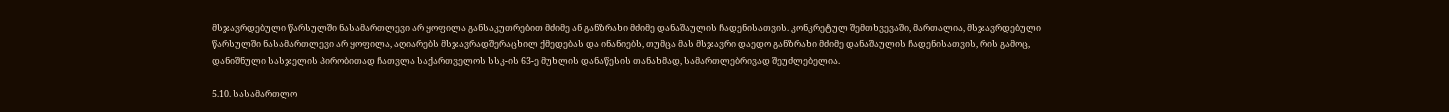მსჯავრდებული წარსულში ნასამართლევი არ ყოფილა განსაკუთრებით მძიმე ან განზრახი მძიმე დანაშაულის ჩადენისათვის. კონკრეტულ შემთხვევაში, მართალია, მსჯავრდებული წარსულში ნასამართლევი არ ყოფილა, აღიარებს მსჯავრადშერაცხილ ქმედებას და ინანიებს, თუმცა მას მსჯავრი დაედო განზრახი მძიმე დანაშაულის ჩადენისათვის, რის გამოც, დანიშნული სასჯელის პირობითად ჩათვლა საქართველოს სსკ-ის 63-ე მუხლის დანაწესის თანახმად, სამართლებრივად შეუძლებელია.

5.10. სასამართლო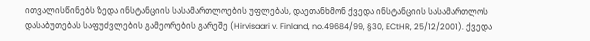ითვალისწინებს ზედა ინსტანციის სასამართლოების უფლებას, დაეთანხმონ ქვედა ინსტანციის სასამართლოს დასაბუთებას საფუძვლების გამეორების გარეშე (Hirvisaari v. Finland, no.49684/99, §30, ECtHR, 25/12/2001). ქვედა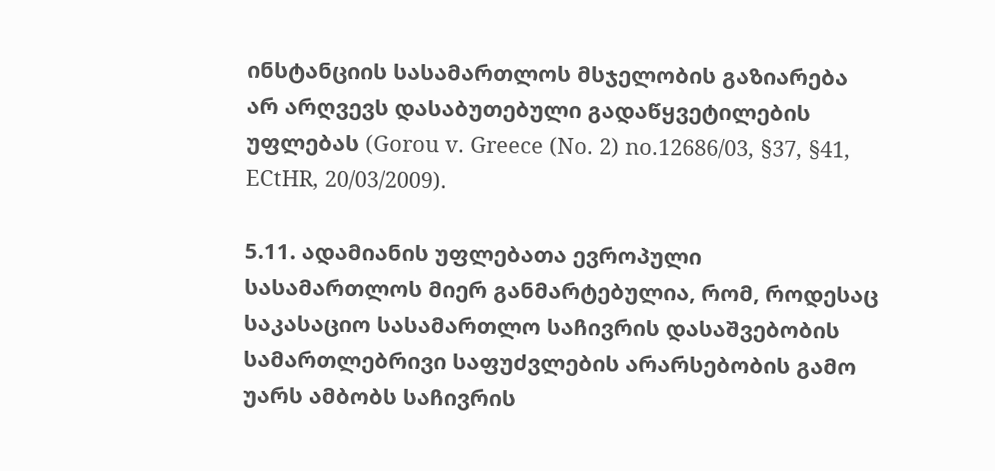ინსტანციის სასამართლოს მსჯელობის გაზიარება არ არღვევს დასაბუთებული გადაწყვეტილების უფლებას (Gorou v. Greece (No. 2) no.12686/03, §37, §41, ECtHR, 20/03/2009).

5.11. ადამიანის უფლებათა ევროპული სასამართლოს მიერ განმარტებულია, რომ, როდესაც საკასაციო სასამართლო საჩივრის დასაშვებობის სამართლებრივი საფუძვლების არარსებობის გამო უარს ამბობს საჩივრის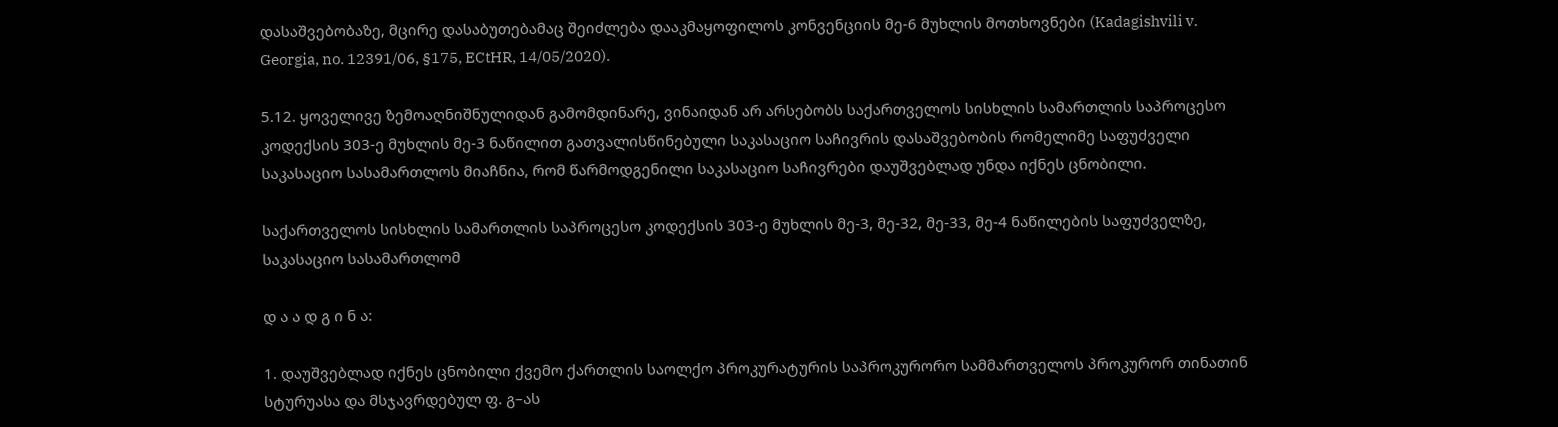დასაშვებობაზე, მცირე დასაბუთებამაც შეიძლება დააკმაყოფილოს კონვენციის მე-6 მუხლის მოთხოვნები (Kadagishvili v. Georgia, no. 12391/06, §175, ECtHR, 14/05/2020).

5.12. ყოველივე ზემოაღნიშნულიდან გამომდინარე, ვინაიდან არ არსებობს საქართველოს სისხლის სამართლის საპროცესო კოდექსის 303-ე მუხლის მე-3 ნაწილით გათვალისწინებული საკასაციო საჩივრის დასაშვებობის რომელიმე საფუძველი საკასაციო სასამართლოს მიაჩნია, რომ წარმოდგენილი საკასაციო საჩივრები დაუშვებლად უნდა იქნეს ცნობილი.

საქართველოს სისხლის სამართლის საპროცესო კოდექსის 303-ე მუხლის მე-3, მე-32, მე-33, მე-4 ნაწილების საფუძველზე, საკასაციო სასამართლომ

დ ა ა დ გ ი ნ ა:

1. დაუშვებლად იქნეს ცნობილი ქვემო ქართლის საოლქო პროკურატურის საპროკურორო სამმართველოს პროკურორ თინათინ სტურუასა და მსჯავრდებულ ფ. გ–ას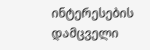ინტერესების დამცველი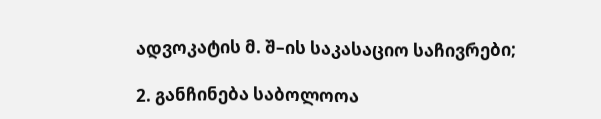ადვოკატის მ. შ–ის საკასაციო საჩივრები;

2. განჩინება საბოლოოა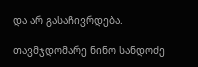და არ გასაჩივრდება.

თავმჯდომარე ნინო სანდოძე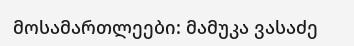მოსამართლეები: მამუკა ვასაძე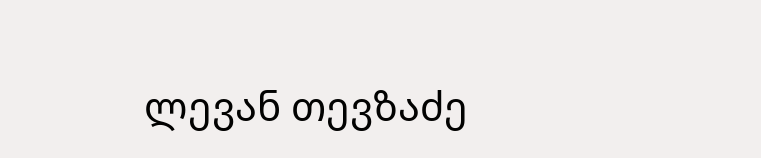ლევან თევზაძე